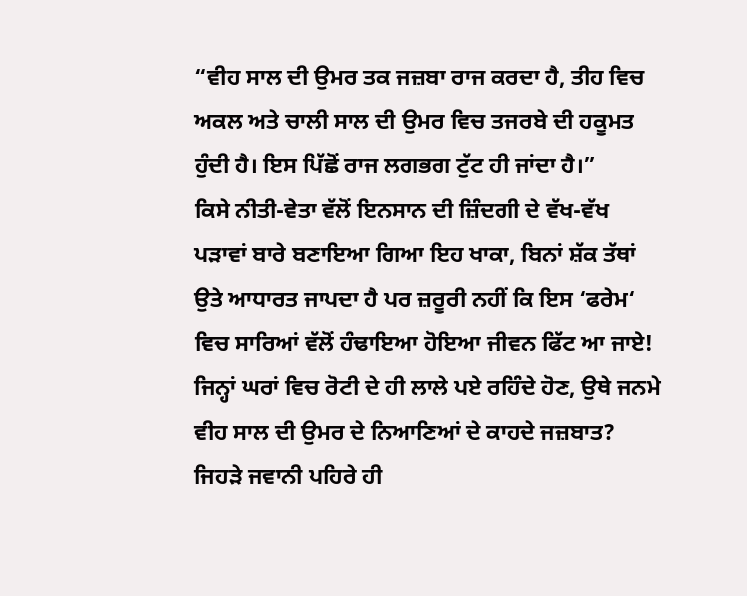“ਵੀਹ ਸਾਲ ਦੀ ਉਮਰ ਤਕ ਜਜ਼ਬਾ ਰਾਜ ਕਰਦਾ ਹੈ, ਤੀਹ ਵਿਚ ਅਕਲ ਅਤੇ ਚਾਲੀ ਸਾਲ ਦੀ ਉਮਰ ਵਿਚ ਤਜਰਬੇ ਦੀ ਹਕੂਮਤ ਹੁੰਦੀ ਹੈ। ਇਸ ਪਿੱਛੋਂ ਰਾਜ ਲਗਭਗ ਟੁੱਟ ਹੀ ਜਾਂਦਾ ਹੈ।”
ਕਿਸੇ ਨੀਤੀ-ਵੇਤਾ ਵੱਲੋਂ ਇਨਸਾਨ ਦੀ ਜ਼ਿੰਦਗੀ ਦੇ ਵੱਖ-ਵੱਖ ਪੜਾਵਾਂ ਬਾਰੇ ਬਣਾਇਆ ਗਿਆ ਇਹ ਖਾਕਾ, ਬਿਨਾਂ ਸ਼ੱਕ ਤੱਥਾਂ ਉਤੇ ਆਧਾਰਤ ਜਾਪਦਾ ਹੈ ਪਰ ਜ਼ਰੂਰੀ ਨਹੀਂ ਕਿ ਇਸ ‘ਫਰੇਮ‘ ਵਿਚ ਸਾਰਿਆਂ ਵੱਲੋਂ ਹੰਢਾਇਆ ਹੋਇਆ ਜੀਵਨ ਫਿੱਟ ਆ ਜਾਏ! ਜਿਨ੍ਹਾਂ ਘਰਾਂ ਵਿਚ ਰੋਟੀ ਦੇ ਹੀ ਲਾਲੇ ਪਏ ਰਹਿੰਦੇ ਹੋਣ, ਉਥੇ ਜਨਮੇ ਵੀਹ ਸਾਲ ਦੀ ਉਮਰ ਦੇ ਨਿਆਣਿਆਂ ਦੇ ਕਾਹਦੇ ਜਜ਼ਬਾਤ? ਜਿਹੜੇ ਜਵਾਨੀ ਪਹਿਰੇ ਹੀ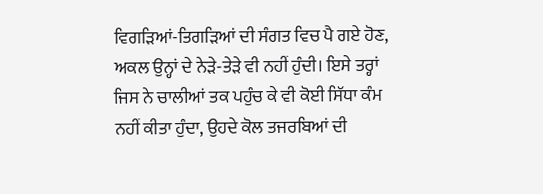ਵਿਗੜਿਆਂ-ਤਿਗੜਿਆਂ ਦੀ ਸੰਗਤ ਵਿਚ ਪੈ ਗਏ ਹੋਣ, ਅਕਲ ਉਨ੍ਹਾਂ ਦੇ ਨੇੜੇ-ਤੇੜੇ ਵੀ ਨਹੀਂ ਹੁੰਦੀ। ਇਸੇ ਤਰ੍ਹਾਂ ਜਿਸ ਨੇ ਚਾਲੀਆਂ ਤਕ ਪਹੁੰਚ ਕੇ ਵੀ ਕੋਈ ਸਿੱਧਾ ਕੰਮ ਨਹੀਂ ਕੀਤਾ ਹੁੰਦਾ, ਉਹਦੇ ਕੋਲ ਤਜਰਬਿਆਂ ਦੀ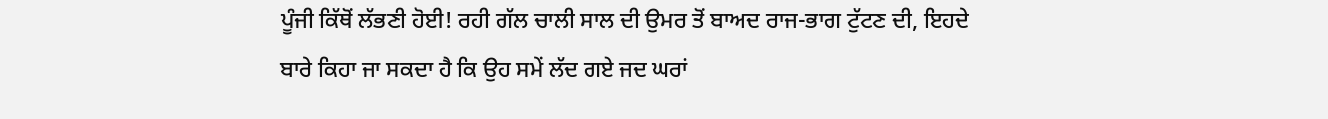ਪੂੰਜੀ ਕਿੱਥੋਂ ਲੱਭਣੀ ਹੋਈ! ਰਹੀ ਗੱਲ ਚਾਲੀ ਸਾਲ ਦੀ ਉਮਰ ਤੋਂ ਬਾਅਦ ਰਾਜ-ਭਾਗ ਟੁੱਟਣ ਦੀ, ਇਹਦੇ ਬਾਰੇ ਕਿਹਾ ਜਾ ਸਕਦਾ ਹੈ ਕਿ ਉਹ ਸਮੇਂ ਲੱਦ ਗਏ ਜਦ ਘਰਾਂ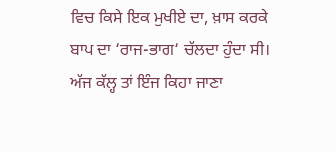ਵਿਚ ਕਿਸੇ ਇਕ ਮੁਖੀਏ ਦਾ, ਖ਼ਾਸ ਕਰਕੇ ਬਾਪ ਦਾ ‘ਰਾਜ-ਭਾਗ‘ ਚੱਲਦਾ ਹੁੰਦਾ ਸੀ। ਅੱਜ ਕੱਲ੍ਹ ਤਾਂ ਇੰਜ ਕਿਹਾ ਜਾਣਾ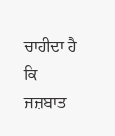ਚਾਹੀਦਾ ਹੈ ਕਿ ਜਜ਼ਬਾਤ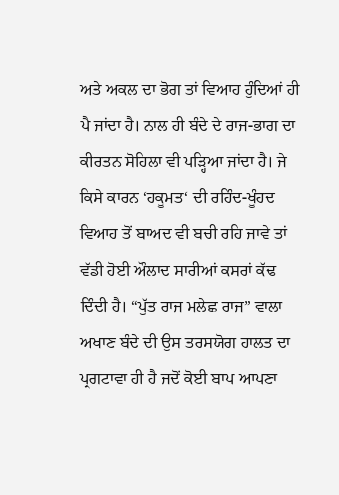ਅਤੇ ਅਕਲ ਦਾ ਭੋਗ ਤਾਂ ਵਿਆਹ ਹੁੰਦਿਆਂ ਹੀ ਪੈ ਜਾਂਦਾ ਹੈ। ਨਾਲ ਹੀ ਬੰਦੇ ਦੇ ਰਾਜ-ਭਾਗ ਦਾ ਕੀਰਤਨ ਸੋਹਿਲਾ ਵੀ ਪੜ੍ਹਿਆ ਜਾਂਦਾ ਹੈ। ਜੇ ਕਿਸੇ ਕਾਰਨ ‘ਹਕੂਮਤ‘ ਦੀ ਰਹਿੰਦ-ਖੂੰਹਦ ਵਿਆਹ ਤੋਂ ਬਾਅਦ ਵੀ ਬਚੀ ਰਹਿ ਜਾਵੇ ਤਾਂ ਵੱਡੀ ਹੋਈ ਔਲਾਦ ਸਾਰੀਆਂ ਕਸਰਾਂ ਕੱਢ ਦਿੰਦੀ ਹੈ। “ਪੁੱਤ ਰਾਜ ਮਲੇਛ ਰਾਜ” ਵਾਲਾ ਅਖਾਣ ਬੰਦੇ ਦੀ ਉਸ ਤਰਸਯੋਗ ਹਾਲਤ ਦਾ ਪ੍ਰਗਟਾਵਾ ਹੀ ਹੈ ਜਦੋਂ ਕੋਈ ਬਾਪ ਆਪਣਾ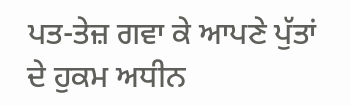ਪਤ-ਤੇਜ਼ ਗਵਾ ਕੇ ਆਪਣੇ ਪੁੱਤਾਂ ਦੇ ਹੁਕਮ ਅਧੀਨ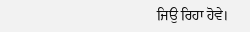ਜਿਉ ਰਿਹਾ ਹੋਵੇ।